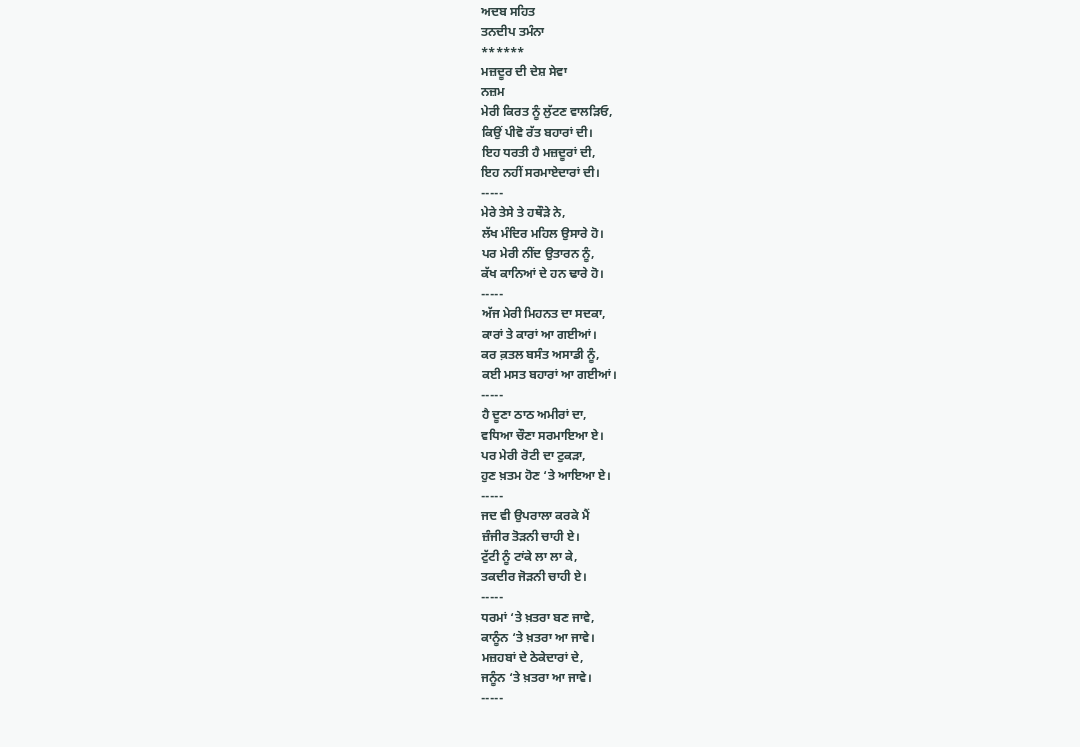ਅਦਬ ਸਹਿਤ
ਤਨਦੀਪ ਤਮੰਨਾ
******
ਮਜ਼ਦੂਰ ਦੀ ਦੇਸ਼ ਸੇਵਾ
ਨਜ਼ਮ
ਮੇਰੀ ਕਿਰਤ ਨੂੰ ਲੁੱਟਣ ਵਾਲੜਿਓ,
ਕਿਉਂ ਪੀਵੋ ਰੱਤ ਬਹਾਰਾਂ ਦੀ।
ਇਹ ਧਰਤੀ ਹੈ ਮਜ਼ਦੂਰਾਂ ਦੀ,
ਇਹ ਨਹੀਂ ਸਰਮਾਏਦਾਰਾਂ ਦੀ।
-----
ਮੇਰੇ ਤੇਸੇ ਤੇ ਹਥੌੜੇ ਨੇ,
ਲੱਖ ਮੰਦਿਰ ਮਹਿਲ ਉਸਾਰੇ ਹੋ।
ਪਰ ਮੇਰੀ ਨੀਂਦ ਉਤਾਰਨ ਨੂੰ,
ਕੱਖ ਕਾਨਿਆਂ ਦੇ ਹਨ ਢਾਰੇ ਹੋ।
-----
ਅੱਜ ਮੇਰੀ ਮਿਹਨਤ ਦਾ ਸਦਕਾ,
ਕਾਰਾਂ ਤੇ ਕਾਰਾਂ ਆ ਗਈਆਂ।
ਕਰ ਕ਼ਤਲ ਬਸੰਤ ਅਸਾਡੀ ਨੂੰ,
ਕਈ ਮਸਤ ਬਹਾਰਾਂ ਆ ਗਈਆਂ।
-----
ਹੈ ਦੂਣਾ ਠਾਠ ਅਮੀਰਾਂ ਦਾ,
ਵਧਿਆ ਚੌਣਾ ਸਰਮਾਇਆ ਏ।
ਪਰ ਮੇਰੀ ਰੋਟੀ ਦਾ ਟੁਕੜਾ,
ਹੁਣ ਖ਼ਤਮ ਹੋਣ ‘ਤੇ ਆਇਆ ਏ।
-----
ਜਦ ਵੀ ਉਪਰਾਲਾ ਕਰਕੇ ਮੈਂ
ਜ਼ੰਜੀਰ ਤੋੜਨੀ ਚਾਹੀ ਏ।
ਟੁੱਟੀ ਨੂੰ ਟਾਂਕੇ ਲਾ ਲਾ ਕੇ,
ਤਕਦੀਰ ਜੋੜਨੀ ਚਾਹੀ ਏ।
-----
ਧਰਮਾਂ ‘ਤੇ ਖ਼ਤਰਾ ਬਣ ਜਾਵੇ,
ਕਾਨੂੰਨ ‘ਤੇ ਖ਼ਤਰਾ ਆ ਜਾਵੇ।
ਮਜ਼ਹਬਾਂ ਦੇ ਠੇਕੇਦਾਰਾਂ ਦੇ,
ਜਨੂੰਨ ‘ਤੇ ਖ਼ਤਰਾ ਆ ਜਾਵੇ।
-----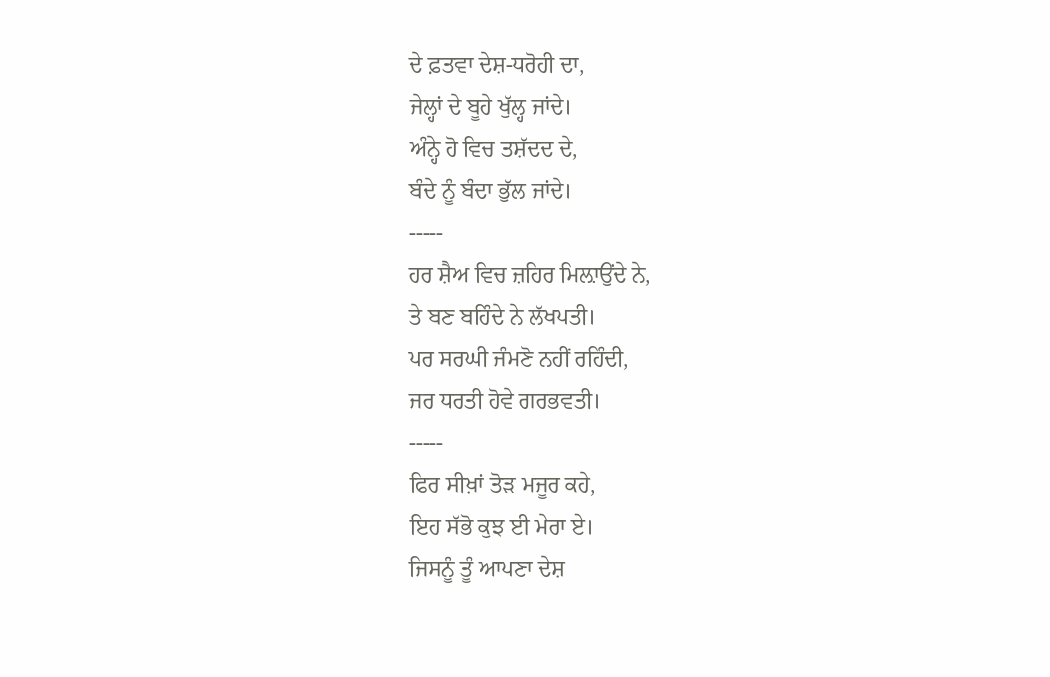ਦੇ ਫ਼ਤਵਾ ਦੇਸ਼-ਧਰੋਹੀ ਦਾ,
ਜੇਲ੍ਹਾਂ ਦੇ ਬੂਹੇ ਖੁੱਲ੍ਹ ਜਾਂਦੇ।
ਅੰਨ੍ਹੇ ਹੋ ਵਿਚ ਤਸ਼ੱਦਦ ਦੇ,
ਬੰਦੇ ਨੂੰ ਬੰਦਾ ਭੁੱਲ ਜਾਂਦੇ।
-----
ਹਰ ਸ਼ੈਅ ਵਿਚ ਜ਼ਹਿਰ ਮਿਲ਼ਾਉਂਦੇ ਨੇ,
ਤੇ ਬਣ ਬਹਿੰਦੇ ਨੇ ਲੱਖਪਤੀ।
ਪਰ ਸਰਘੀ ਜੰਮਣੋ ਨਹੀਂ ਰਹਿੰਦੀ,
ਜਰ ਧਰਤੀ ਹੋਵੇ ਗਰਭਵਤੀ।
-----
ਫਿਰ ਸੀਖ਼ਾਂ ਤੋੜ ਮਜੂਰ ਕਹੇ,
ਇਹ ਸੱਭੋ ਕੁਝ ਈ ਮੇਰਾ ਏ।
ਜਿਸਨੂੰ ਤੂੰ ਆਪਣਾ ਦੇਸ਼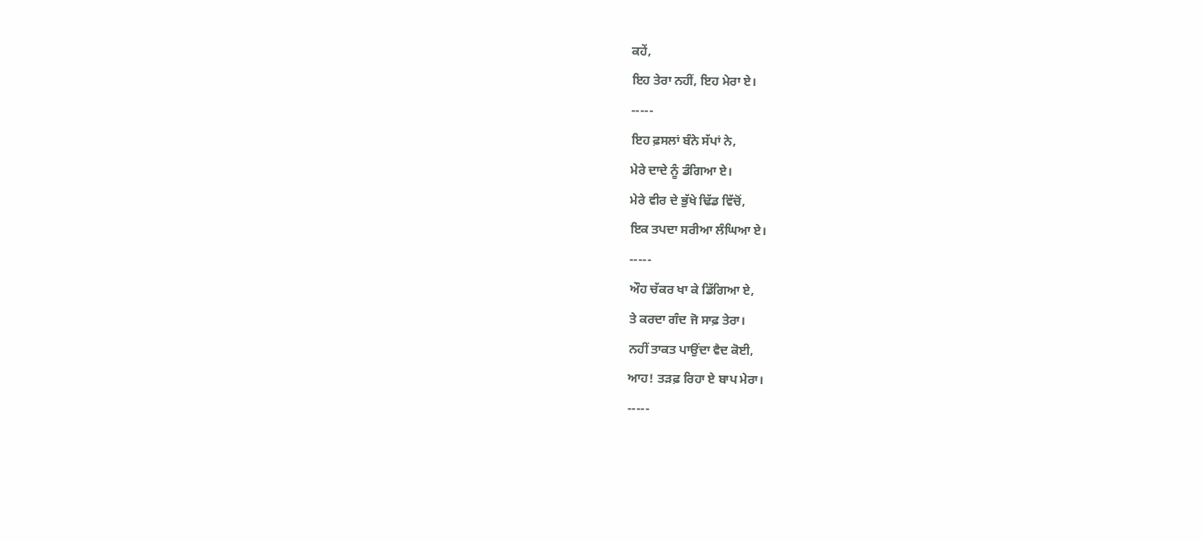ਕਹੇਂ,
ਇਹ ਤੇਰਾ ਨਹੀਂ, ਇਹ ਮੇਰਾ ਏ।
-----
ਇਹ ਫ਼ਸਲਾਂ ਬੰਨੇ ਸੱਪਾਂ ਨੇ,
ਮੇਰੇ ਦਾਦੇ ਨੂੰ ਡੰਗਿਆ ਏ।
ਮੇਰੇ ਵੀਰ ਦੇ ਭੁੱਖੇ ਢਿੱਡ ਵਿੱਚੋਂ,
ਇਕ ਤਪਦਾ ਸਰੀਆ ਲੰਘਿਆ ਏ।
-----
ਔਹ ਚੱਕਰ ਖਾ ਕੇ ਡਿੱਗਿਆ ਏ,
ਤੇ ਕਰਦਾ ਗੰਦ ਜੋ ਸਾਫ਼ ਤੇਰਾ।
ਨਹੀਂ ਤਾਕਤ ਪਾਉਂਦਾ ਵੈਦ ਕੋਈ,
ਆਹ! ਤੜਫ਼ ਰਿਹਾ ਏ ਬਾਪ ਮੇਰਾ।
-----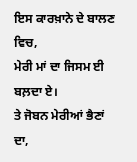ਇਸ ਕਾਰਖ਼ਾਨੇ ਦੇ ਬਾਲਣ ਵਿਚ,
ਮੇਰੀ ਮਾਂ ਦਾ ਜਿਸਮ ਈ ਬਲ਼ਦਾ ਏ।
ਤੇ ਜੋਬਨ ਮੇਰੀਆਂ ਭੈਣਾਂ ਦਾ,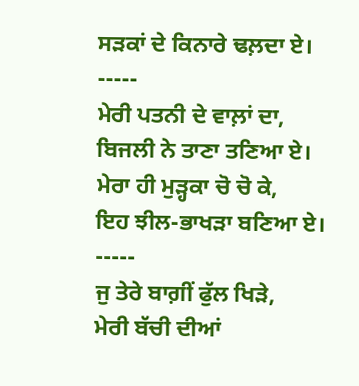ਸੜਕਾਂ ਦੇ ਕਿਨਾਰੇ ਢਲ਼ਦਾ ਏ।
-----
ਮੇਰੀ ਪਤਨੀ ਦੇ ਵਾਲ਼ਾਂ ਦਾ,
ਬਿਜਲੀ ਨੇ ਤਾਣਾ ਤਣਿਆ ਏ।
ਮੇਰਾ ਹੀ ਮੁੜ੍ਹਕਾ ਚੋ ਚੋ ਕੇ,
ਇਹ ਝੀਲ-ਭਾਖੜਾ ਬਣਿਆ ਏ।
-----
ਜੁ ਤੇਰੇ ਬਾਗ਼ੀਂ ਫੁੱਲ ਖਿੜੇ,
ਮੇਰੀ ਬੱਚੀ ਦੀਆਂ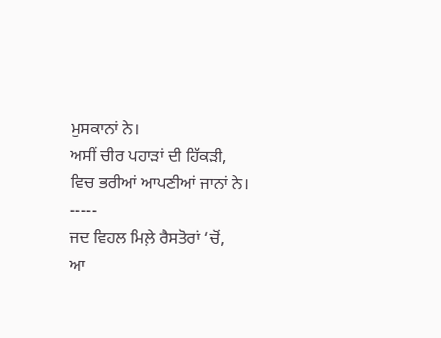ਮੁਸਕਾਨਾਂ ਨੇ।
ਅਸੀਂ ਚੀਰ ਪਹਾੜਾਂ ਦੀ ਹਿੱਕੜੀ,
ਵਿਚ ਭਰੀਆਂ ਆਪਣੀਆਂ ਜਾਨਾਂ ਨੇ।
-----
ਜਦ ਵਿਹਲ ਮਿਲ਼ੇ ਰੈਸਤੋਰਾਂ ‘ਚੋਂ,
ਆ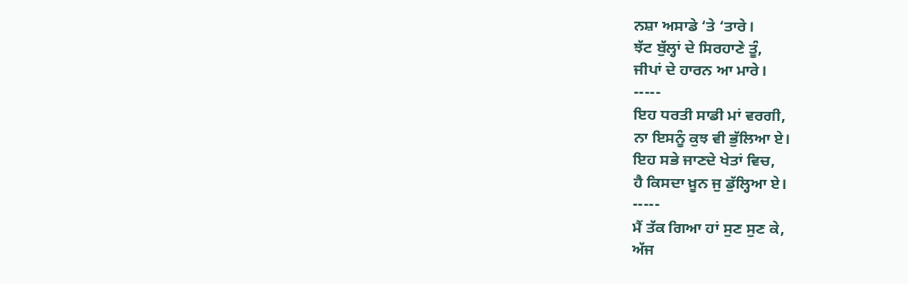ਨਸ਼ਾ ਅਸਾਡੇ ‘ਤੇ ‘ਤਾਰੇ।
ਝੱਟ ਬੁੱਲ੍ਹਾਂ ਦੇ ਸਿਰਹਾਣੇ ਤੂੰ,
ਜੀਪਾਂ ਦੇ ਹਾਰਨ ਆ ਮਾਰੇ।
-----
ਇਹ ਧਰਤੀ ਸਾਡੀ ਮਾਂ ਵਰਗੀ,
ਨਾ ਇਸਨੂੰ ਕੁਝ ਵੀ ਭੁੱਲਿਆ ਏ।
ਇਹ ਸਭੇ ਜਾਣਦੇ ਖੇਤਾਂ ਵਿਚ,
ਹੈ ਕਿਸਦਾ ਖ਼ੂਨ ਜੁ ਡੁੱਲ੍ਹਿਆ ਏ।
-----
ਮੈਂ ਤੱਕ ਗਿਆ ਹਾਂ ਸੁਣ ਸੁਣ ਕੇ,
ਅੱਜ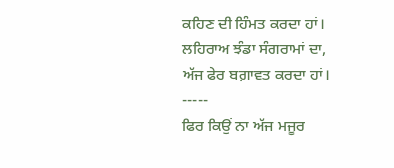ਕਹਿਣ ਦੀ ਹਿੰਮਤ ਕਰਦਾ ਹਾਂ।
ਲਹਿਰਾਅ ਝੰਡਾ ਸੰਗਰਾਮਾਂ ਦਾ,
ਅੱਜ ਫੇਰ ਬਗ਼ਾਵਤ ਕਰਦਾ ਹਾਂ।
-----
ਫਿਰ ਕਿਉਂ ਨਾ ਅੱਜ ਮਜੂਰ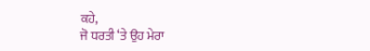ਕਹੇ,
ਜੋ ਧਰਤੀ ‘ਤੇ ਉਹ ਮੇਰਾ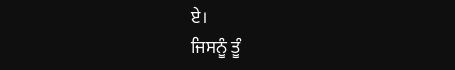ਏ।
ਜਿਸਨੂੰ ਤੂੰ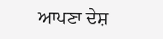ਆਪਣਾ ਦੇਸ਼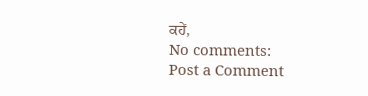ਕਹੇਂ,
No comments:
Post a Comment